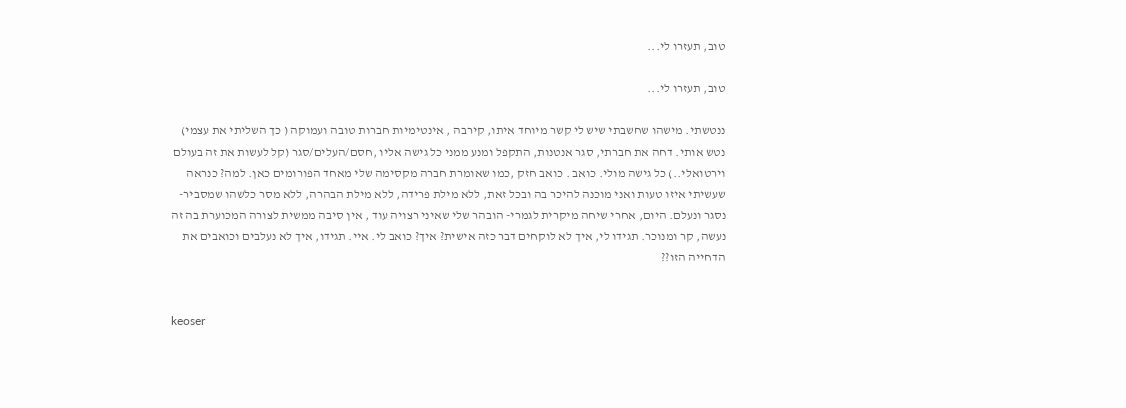טוב, תעזרו לי...

טוב, תעזרו לי...

ננטשתי. מישהו שחשבתי שיש לי קשר מיוחד איתו, קירבה , אינטימיות חברות טובה ועמוקה ( כך השליתי את עצמי) נטש אותי. דחה את חברתי, סגר אנטנות, התקפל ומנע ממני כל גישה אליו ,חסם/העלים/סגר (קל לעשות את זה בעולם וירטואלי..) כל גישה מולי. כואב . כואב חזק ,כמו שאומרת חברה מקסימה שלי מאחד הפורומים כאן. למה? כנראה שעשיתי איזו טעות ואני מוכנה להיכר בה ובכל זאת, ללא מילת פרידה, ללא מילת הבהרה, ללא מסר כלשהו שמסביר- נסגר ונעלם. היום, אחרי שיחה מיקרית לגמרי- הובהר שלי שאיני רצויה עוד , אין סיבה ממשית לצורה המכוערת בה זה נעשה, קר ומנוכר. תגידו לי, איך לא לוקחים דבר כזה אישית? איך? כואב לי. איי. תגידו, איך לא נעלבים וכואבים את הדחייה הזו??


keoser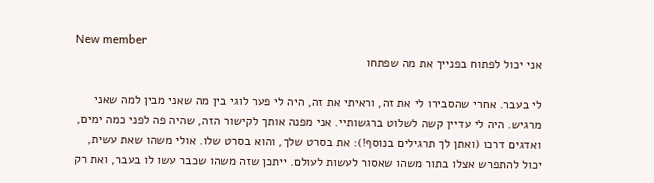New member
אני יכול לפתוח בפנייך את מה שפתחו

לי בעבר. אחרי שהסבירו לי את זה, וראיתי את זה, היה לי פער לוגי בין מה שאני מבין למה שאני מרגיש. היה לי עדיין קשה לשלוט ברגשותיי. אני מפנה אותך לקישור הזה, שהיה פה לפני כמה ימים, ואדגים דרכו (ואתן לך תרגילים בנוסף!): את בסרט שלך, והוא בסרט שלו. אולי משהו שאת עשית, יכול להתפרש אצלו בתור משהו שאסור לעשות לעולם. ייתכן שזה משהו שכבר עשו לו בעבר, ואת רק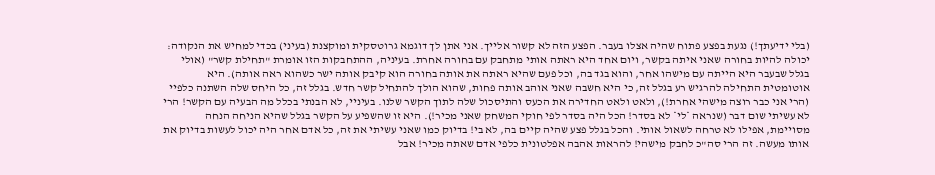(בלי ידיעתך!) נגעת בפצע פתוח שהיה אצלו בעבר. הפצע הזה לא קשור אלייך. אני אתן לך דוגמא גרוטסקית ומוקצנת (בעיני) בכדי למחיש את הנקודה: יכולה להיות בחורה שאני איתה בקשר, ויום אחד היא ראתה אותי מתחבק עם בחורה אחרת. בעיניה, ההתחבקות הזו אומרת "תחילת קשר" (אולי בגלל שבעבר היא הייתה עם מישהו אחר, והוא בגד בה, וכל פעם שהיא ראתה את אותה בחורה הוא קיבק אותה ישר כשהוא ראה אותה). היא אוטומטית התחילה להרגיש רע בגלל זה, כי היא חשבה שאני אוהב אותה פחות, שהוא הולך להתחיל קשר חדש. בגלל זה, כל היחס שלה השתנה כלפיי (הרי אני כבר רוצה מישהי אחרת!), ולאט ולאט החדירה את הכעס והתיסכול שלה לתוך הקשר שלנו. בעיניי, לא הבנתי בכלל מה הבעיה עם הקשר! הרי לא עשיתי שום דבר (שנראה *לי* לא בסדר! הכל היה בסדר לפי חוקי המשחק שאני מכיר!). היא זו שהשפיע על הקשר בגלל שהיא הניחה הנחה מסויימת, אפילו לא טרחה לשאול אותי. והכל בגלל פצע שהיה קיים בה, לא בי! בדיוק כמו שאני עשיתי את זה, כל אדם אחר היה יכול לעשות בדיוק את אותו מעשה. זה הרי סה"כ לחבק מישהי! להראות אהבה אפלטונית כלפי אדם שאתה מכיר! אבל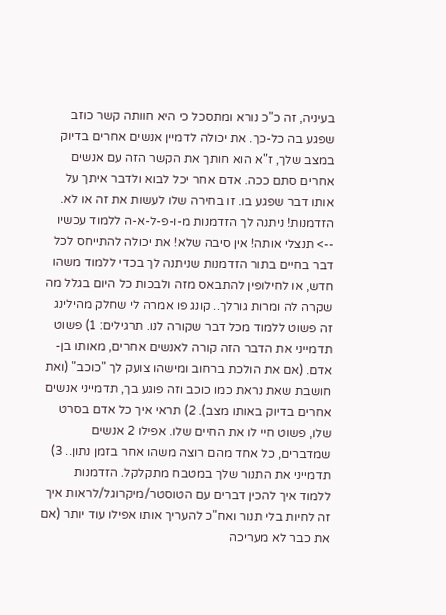בעיניה, זה כ"כ נורא ומתסכל כי היא חוותה קשר כוזב שפגע בה כל-כך. את יכולה לדמיין אנשים אחרים בדיוק במצב שלך, ז"א הוא חותך את הקשר הזה עם אנשים אחרים סתם ככה. אדם אחר יכל לבוא ולדבר איתך על אותו דבר שפגע בו. זו בחירה שלו לעשות את זה או לא. הזדמנות! ניתנה לך הזדמנות מ-ו-פ-ל-א-ה ללמוד עכשיו --> תנצלי אותה! אין סיבה שלא! את יכולה להתייחס לכל דבר בחיים בתור הזדמנות שניתנה לך בכדי ללמוד משהו חדש, או לחילופין להתבאס מזה ולבכות כל היום בגלל מה שקרה לה ומרות גורלך.. קונג פו אמרה לי שחלק מהילינג זה פשוט ללמוד מכל דבר שקורה לנו. תרגילים: 1) פשוט תדמייני את הדבר הזה קורה לאנשים אחרים, מאותו בן-אדם. (אם את הולכת ברחוב ומישהו צועק לך "כוכב" (ואת חושבת שאת נראת כמו כוכב וזה פוגע בך, תדמייני אנשים אחרים בדיוק באותו מצב). 2) תראי איך כל אדם בסרט שלו, פשוט חיי לו את החיים שלו. אפילו 2 אנשים שמדברים, כל אחד מהם רוצה משהו אחר בזמן נתון.. 3) תדמייני את התנור שלך במטבח מתקלקל. הזדמנות ללמוד איך להכין דברים עם הטוסטר/מיקרוגל/לראות איך זה לחיות בלי תנור ואח"כ להעריך אותו אפילו עוד יותר (אם את כבר לא מעריכה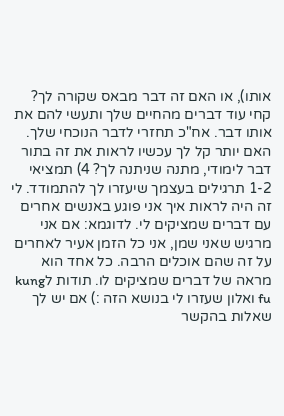אותו), או האם זה דבר מבאס שקורה לך? קחי עוד דברים מהחיים שלך ותעשי להם את אותו דבר. אח"כ תחזרי לדבר הנוכחי שלך. האם יותר קל לך עכשיו לראות את זה בתור דבר לימודי, מתנה שניתנה לך? 4) תמציאי 1-2 תרגילים בעצמך שיעזרו לך להתמודד. לי זה היה לראות איך אני פוגע באנשים אחרים עם דברים שמציקים לי. לדוגמא: אם אני מרגיש שאני שמן, אני כל הזמן אעיר לאחרים על זה שהם אוכלים הרבה. כל אחד הוא מראה של דברים שמציקים לו. תודות לkung fu ואלון שעזרו לי בנושא הזה :) אם יש לך שאלות בהקשר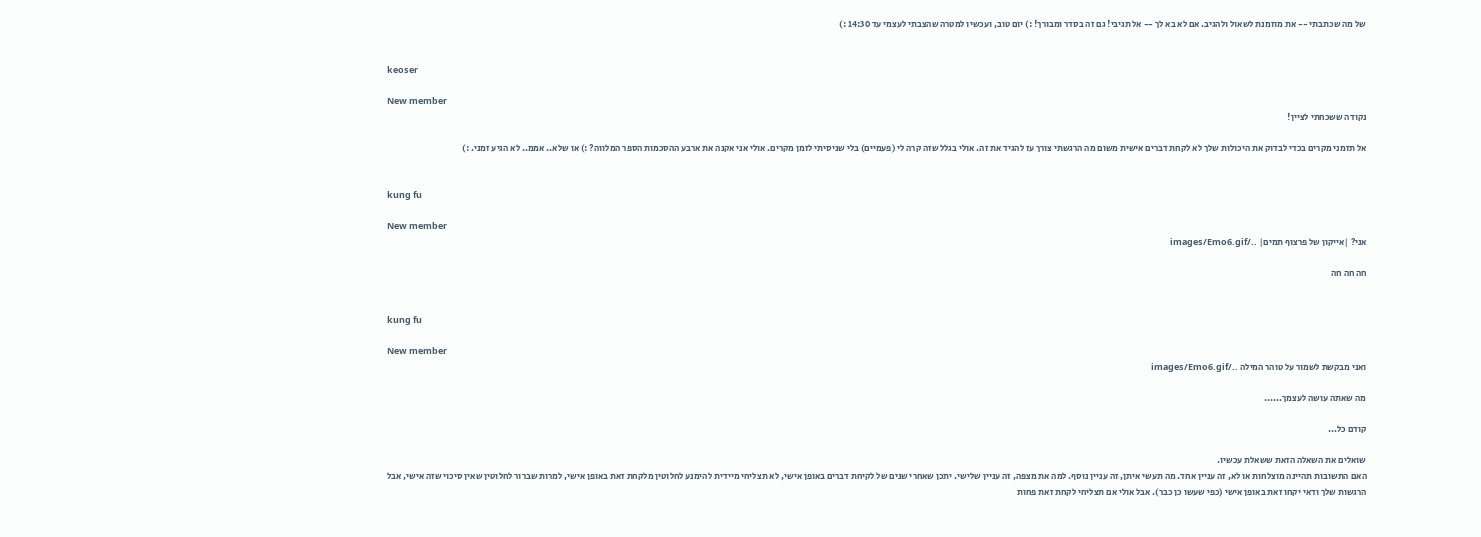של מה שכתבתי -- את מוזמנת לשאול ולהגיב. אם לא בא לך -- אל תגיבי! גם זה בסדר ומבורך! :) יום טוב, ועכשיו למטרה שהצבתי לעצמי עד 14:30 :)


keoser

New member
נקודה ששכחתי לציין!

אל תזמני מקרים בכדי לבדוק את היכולות שלך לא לקחת דברים אישית משום מה הרגשתי צורך עז להגיד את זה. אולי בגלל שזה קרה לי (פעמיים) בלי שניסיתי לזמן מקרים. אולי אני אקנה את ארבע ההסכמות הספר המלווה? :) או שלא.. אממ.. לא הגיע זמני. :)


kung fu

New member
אני? |אייקון של פרצוף תמים| ../images/Emo6.gif

חה חה חה


kung fu

New member
ואני מבקשת לשמור על טוהר המילה ../images/Emo6.gif

מה שאתה עושה לעצמך......

קודם כל...

שואלים את השאלה הזאת ששאלת עכשיו.
האם התשובות תהיינה מוצלחות או לא, זה עניין אחד. מה תעשי איתן, זה עניין נוסף. למה את מצפה, זה עניין שלישי. יתכן שאחרי שנים של לקיחת דברים באופן אישי, לא תצליחי מיידית להימנע לחלוטין מלקחת זאת באופן אישי, למרות שברור לחלוטין שאין סיכוי שזה אישי, אבל הרגשות שלך ודאי יקחו זאת באופן אישי (כפי שעשו כן כבר). אבל אולי אם תצליחי לקחת זאת פחות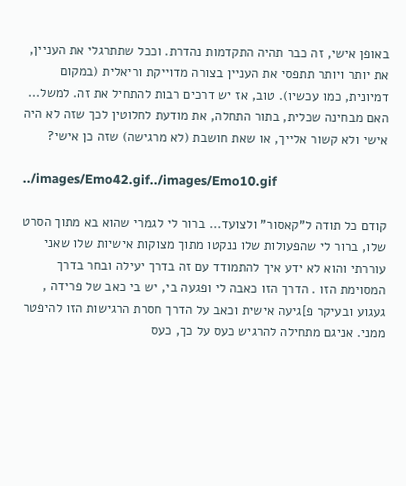באופן אישי, זה כבר תהיה התקדמות נהדרת. וככל שתתרגלי את העניין, את יותר ויותר תתפסי את העניין בצורה מדוייקת וריאלית (במקום דמיונית, כמו עכשיו). טוב, אז יש דרכים רבות להתחיל את זה. למשל... האם מבחינה שכלית, בתור התחלה, את מודעת לחלוטין לכך שזה לא היה אישי ולא קשור אלייך, או שאת חושבת (לא מרגישה) שזה כן אישי?

../images/Emo42.gif../images/Emo10.gif

קודם כל תודה ל"קאסור" ולצועד... ברור לי לגמרי שהוא בא מתוך הסרט שלו, ברור לי שהפעולות שלו ננקטו מתוך מצוקות אישיות שלו שאני עוררתי והוא לא ידע איך להתמודד עם זה בדרך יעילה ובחר בדרך המסוימת הזו . הדרך הזו כאבה לי ופגעה בי, יש בי כאב של פרידה , געגוע ובעיקר פ]גיעה אישית וכאב על הדרך חסרת הרגישות הזו להיפטר ממני. אניגם מתחילה להרגיש כעס על כך, כעס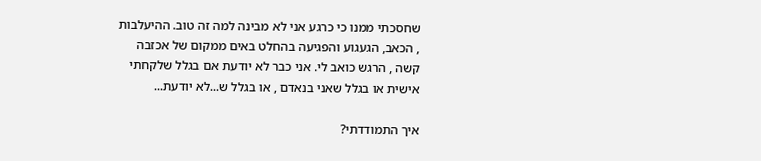שחסכתי ממנו כי כרגע אני לא מבינה למה זה טוב. ההיעלבות , הכאב, הגעגוע והפגיעה בהחלט באים ממקום של אכזבה קשה , הרגש כואב לי. אני כבר לא יודעת אם בגלל שלקחתי אישית או בגלל שאני בנאדם , או בגלל ש...לא יודעת...

איך התמודדתי?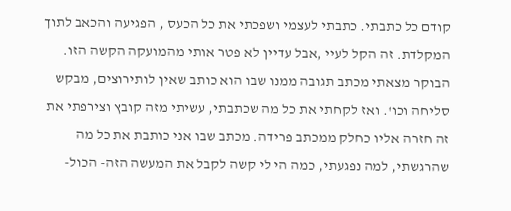קודם כל כתבתי. כתבתי לעצמי ושפכתי את כל הכעס , הפגיעה והכאב לתוך המקלדת. זה הקל לעיי ,אבל עדיין לא פטר אותי מהמועקה הקשה הזו. הבוקר מצאתי מכתב תגובה ממנו שבו הוא כותב שאין לותירוצים, מבקש סליחה וכו'. ואז לקחתי את כל מה שכתבתי, עשיתי מזה קובץ וצירפתי את זה חזרה אליו כחלק ממכתב פרידה. מכתב שבו אני כותבת את כל מה שהרגשתי, למה נפגעתי, כמה הי לי קשה לקבל את המעשה הזה- הכול-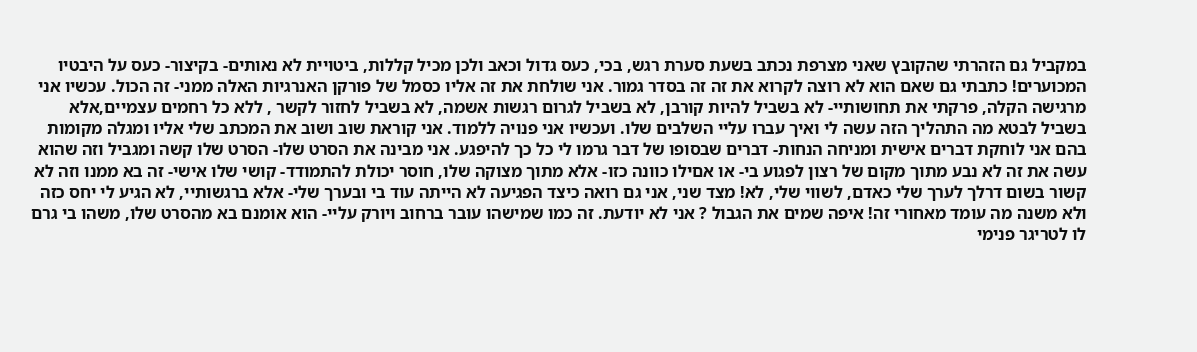במקביל גם הזהרתי שהקובץ שאני מצרפת נכתב בשעת סערת רגש, בכי, כעס גדול וכאב ולכן מכיל קללות, ביטויית לא נאותים- בקיצור- כעס על היבטיו המכוערים! כתבתי גם שאם הוא לא רוצה לקרוא את זה זה בסדר גמור. אני שולחת את זה אליו כסמל של פורקן האנרגיות האלה ממני- זה הכול. עכשיו אני מרגישה הקלה, פרקתי את תחושותיי- לא בשביל להיות קורבן, לא בשביל לגרום רגשות אשמה, לא בשביל לחזור לקשר , ללא כל רחמים עצמיים,אלא בשביל לבטא מה התהליך הזה עשה לי ואיך עברו עליי השלבים שלו. ועכשיו אני פנויה ללמוד. אני קוראת שוב ושוב את המכתב שלי אליו ומגלה מקומות בהם אני לוחקת דברים אישית ומניחה הנחות- דברים שבסופו של דבר גרמו לי כל כך להיפגע. אני מבינה את הסרט שלו- הסרט שלו קשה ומגביל וזה שהוא עשה את זה לא נבע מתוך מקום של רצון לפגוע בי- או אםילו כוונה כזו- אלא מתוך מצוקה שלו, חוסר יכולת להתמודד- קושי שלו אישי- זה בא ממנו וזה לא קשור בשום דרלך לערך שלי כאדם, לשווי שלי, לא! מצד שני, אני גם רואה כיצד הפגיעה לא הייתה עוד בי ובערך שלי- אלא ברגשותיי, לא הגיע לי יחס כזה ולא משנה מה עומד מאחורי זה! איפה שמים את הגבול ? אני לא יודעת. זה כמו שמישהו עובר ברחוב ויורק עליי- הוא אומנם בא מהסרט שלו, משהו בי גרם לו לטריגר פנימי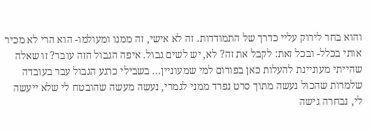והוא בחר לירוק עליי כדרך של התמודדות. זה לא אישי, זה ממנו ומעולמו- הוא הרי לא מכיר אותי בכלל- ובכל זאת: לקבל את זה? לא, יש לשים גבול. איפה הגבול הזה עובר? זו שאלה שהייתי מעוניינת להעלות כאן בפורום למי שמעוניין... בשבילי כרגע הגבול עבר בעובדה שלמרות שהכול נעשה מתוך סרט נפרד ממני לגמרי, נעשה מעשה שהובטח לי שלא ייעשה לי, נבחרה גישה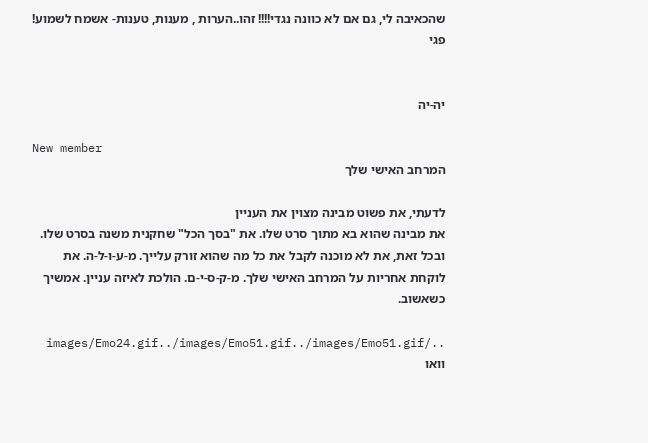שהכאיבה לי, גם אם לא כוונה נגדי!!!! זהו..הערות , מענות, טענות- אשמח לשמוע! פגי


יה-יה

New member
המרחב האישי שלך

לדעתי, את פשוט מבינה מצוין את העניין
את מבינה שהוא בא מתוך סרט שלו. את "בסך הכל" שחקנית משנה בסרט שלו. ובכל זאת, את לא מוכנה לקבל את כל מה שהוא זורק עלייך. מ-ע-ו-ל-ה. את לוקחת אחריות על המרחב האישי שלך. מ-ק-ס-י-ם. הולכת לאיזה עניין. אמשיך כשאשוב.

../images/Emo24.gif../images/Emo51.gif../images/Emo51.gif וואו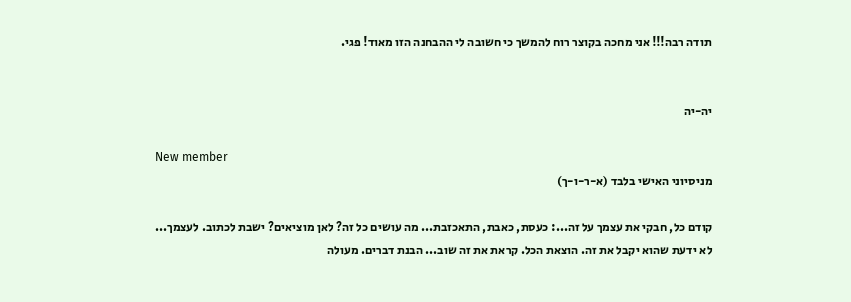תודה רבה!!! אני מחכה בקוצר רוח להמשך כי חשובה לי ההבחנה הזו מאוד! פגי.


יה-יה

New member
מניסיוני האישי בלבד (א-ר-ו-ך)

קודם כל, חבקי את עצמך על זה...: כעסת, כאבת, התאכזבת... מה עושים כל זה? לאן מוציאים? ישבת לכתוב. לעצמך...
לא ידעת שהוא יקבל את זה. הוצאת הכל. קראת את זה שוב... הבנת דברים. מעולה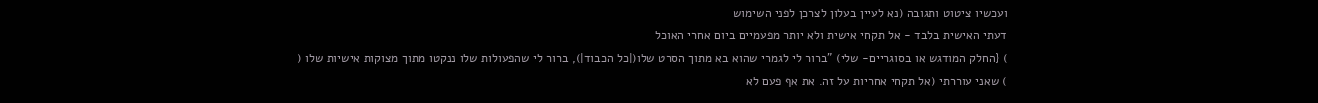ועכשיו ציטוט ותגובה (נא לעיין בעלון לצרכן לפני השימוש
דעתי האישית בלבד - אל תקחי אישית ולא יותר מפעמיים ביום אחרי האוכל
) {החלק המודגש או בסוגריים- שלי) "ברור לי לגמרי שהוא בא מתוך הסרט שלו(|כל הכבוד|), ברור לי שהפעולות שלו ננקטו מתוך מצוקות אישיות שלו (
) שאני עוררתי (אל תקחי אחריות על זה. את אף פעם לא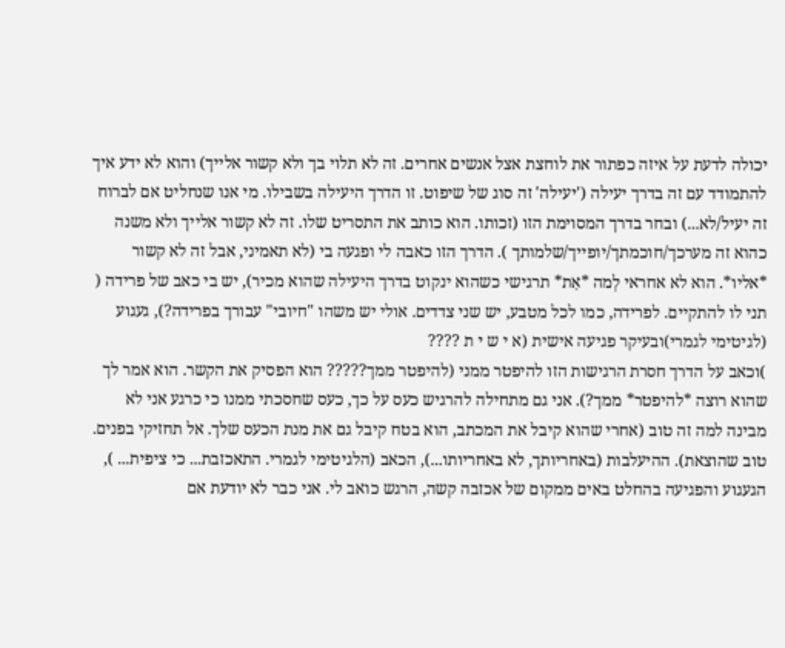יכולה לדעת על איזה כפתור את לוחצת אצל אנשים אחרים. זה לא תלוי בך ולא קשור אלייך) והוא לא ידע איך להתמודד עם זה בדרך יעילה ('יעילה' זה סוג של שיפוט. זו הדרך היעילה בשבילו. מי אנו שנחליט אם לברוח זה יעיל/לא...) ובחר בדרך המסוימת הזו (זכותו. הוא כותב את התסריט שלו. זה לא קשור אלייך ולא משנה כהוא זה מערכך/חוכמתך/יופייך/שלמותך ). הדרך הזו כאבה לי ופגעה בי (לא תאמיני, אבל זה לא קשור *אליו*. הוא לא אחראי לְמה *אַת* תרגישי כשהוא ינקוט בדרך היעילה שהוא מכיר), יש בי כאב של פרידה ( תני לו להתקיים. לפרידה, כמו לכל מטבע, יש שני צדדים. אולי יש משהו "חיובי" עבורך בפרידה?), געגוע (לגיטימי לגמרי)ובעיקר פגיעה אישית (א י ש י ת ????
)וכאב על הדרך חסרת הרגישות הזו להיפטר ממני (להיפטר ממך????? הוא הפסיק את הקשר. הוא אמר לך שהוא רוצה *להיפטר* ממך?). אני גם מתחילה להרגיש כעס על כך, כעס שחסכתי ממנו כי כרגע אני לא מבינה למה זה טוב (אחרי שהוא קיבל את המכתב, הוא בטח קיבל גם את מנת הכעס שלך. אל תחזיקי בפנים. טוב שהוצאת). ההיעלבות (באחריותך, לא באחריותו...), הכאב (הלגיטימי לגמרי. התאכזבת... כי ציפית... ), הגעגוע והפגיעה בהחלט באים ממקום של אכזבה קשה, הרגש כואב לי. אני כבר לא יודעת אם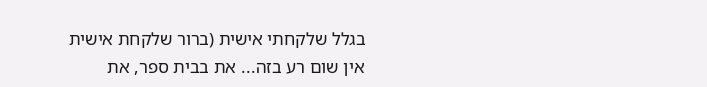בגלל שלקחתי אישית (ברור שלקחת אישית
אין שום רע בזה... את בבית ספר, את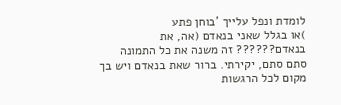לומדת ונפל עלייך 'בוחן פתע
)או בגלל שאני בנאדם (אה, את בנאדם?????? זה משנה את כל התמונה
סתם סתם, יקירתי. ברור שאת בנאדם ויש בך מקום לכל הרגשות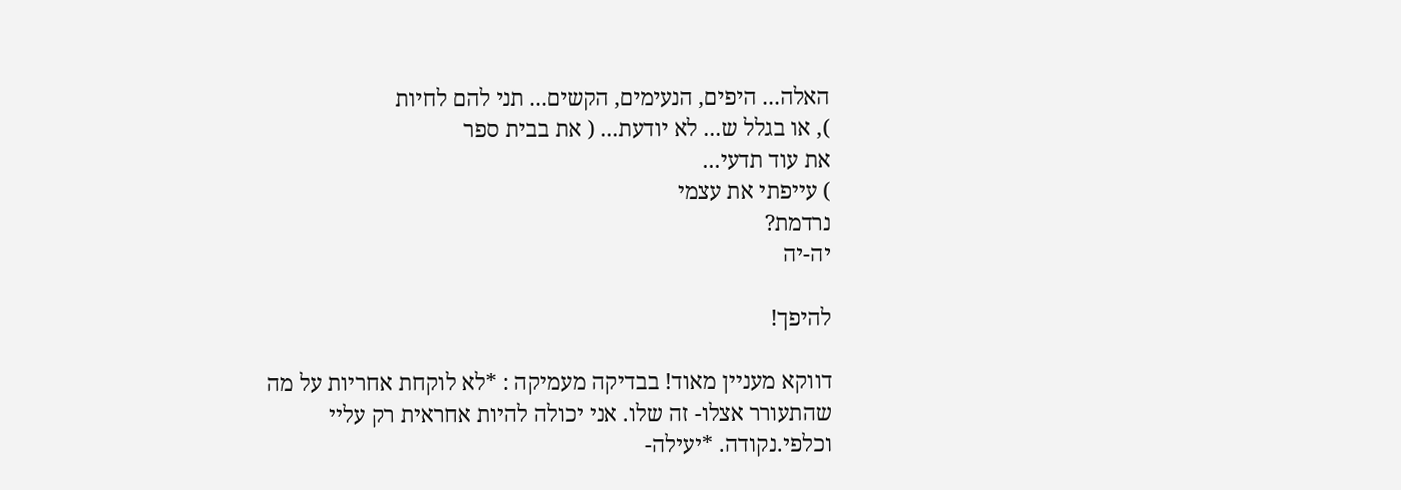האלה... היפים, הנעימים, הקשים... תני להם לחיות
), או בגלל ש... לא יודעת... ( את בבית ספר
את עוד תדעי...
) עייפתי את עצמי
נרדמת?
יה-יה

להיפך!

דווקא מעניין מאוד! בבדיקה מעמיקה : *לא לוקחת אחריות על מה שהתעורר אצלו- זה שלו. אני יכולה להיות אחראית רק עליי וכלפי.נקודה. *יעילה-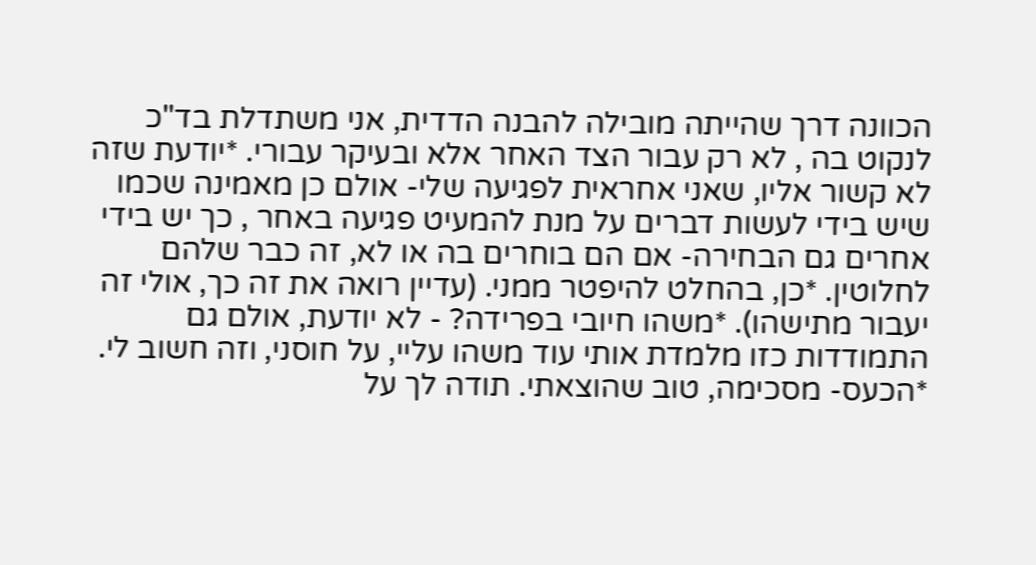הכוונה דרך שהייתה מובילה להבנה הדדית, אני משתדלת בד"כ לנקוט בה , לא רק עבור הצד האחר אלא ובעיקר עבורי. *יודעת שזה לא קשור אליו, שאני אחראית לפגיעה שלי- אולם כן מאמינה שכמו שיש בידי לעשות דברים על מנת להמעיט פגיעה באחר , כך יש בידי אחרים גם הבחירה- אם הם בוחרים בה או לא, זה כבר שלהם לחלוטין. *כן, בהחלט להיפטר ממני. (עדיין רואה את זה כך, אולי זה יעבור מתישהו). *משהו חיובי בפרידה? - לא יודעת, אולם גם התמודדות כזו מלמדת אותי עוד משהו עליי, על חוסני, וזה חשוב לי. *הכעס- מסכימה, טוב שהוצאתי. תודה לך על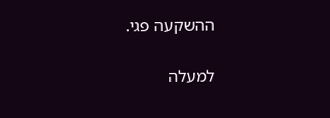ההשקעה פגי.

למעלה